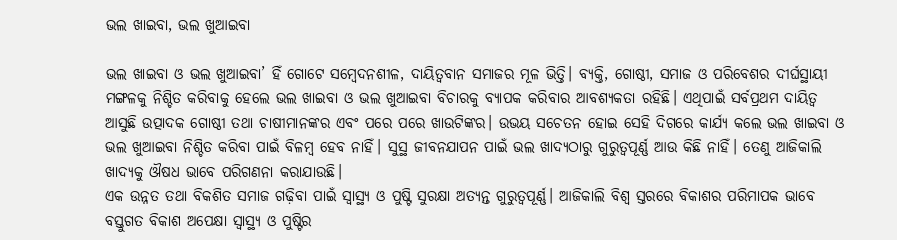ଭଲ ଖାଇବା, ଭଲ ଖୁଆଇବା

ଭଲ ଖାଇବା ଓ ଭଲ ଖୁଆଇବା’ ହିଁ ଗୋଟେ ସମ୍ବେଦନଶୀଳ, ଦାୟିତ୍ୱବାନ ସମାଜର ମୂଳ ଭିତ୍ତି। ବ୍ୟକ୍ତି, ଗୋଷ୍ଠୀ, ସମାଜ ଓ ପରିବେଶର ଦୀର୍ଘସ୍ଥାୟୀ ମଙ୍ଗଳକୁ ନିଶ୍ଚିତ କରିବାକୁ ହେଲେ ଭଲ ଖାଇବା ଓ ଭଲ ଖୁଆଇବା ବିଚାରକୁ ବ୍ୟାପକ କରିବାର ଆବଶ୍ୟକତା ରହିଛି। ଏଥିପାଇଁ ସର୍ବପ୍ରଥମ ଦାୟିତ୍ୱ ଆସୁଛି ଉତ୍ପାଦକ ଗୋଷ୍ଠୀ ତଥା ଚାଷୀମାନଙ୍କର ଏବଂ ପରେ ପରେ ଖାଉଟିଙ୍କର। ଉଭୟ ସଚେତନ ହୋଇ ସେହି ଦିଗରେ କାର୍ଯ୍ୟ କଲେ ଭଲ ଖାଇବା ଓ ଭଲ ଖୁଆଇବା ନିଶ୍ଚିତ କରିବା ପାଇଁ ବିଳମ୍ବ ହେବ ନାହିଁ। ସୁସ୍ଥ ଜୀବନଯାପନ ପାଇଁ ଭଲ ଖାଦ୍ୟଠାରୁ ଗୁରୁତ୍ୱପୂର୍ଣ୍ଣ ଆଉ କିଛି ନାହିଁ। ତେଣୁ ଆଜିକାଲି ଖାଦ୍ୟକୁ ଔଷଧ ଭାବେ ପରିଗଣନା କରାଯାଉଛି।
ଏକ ଉନ୍ନତ ତଥା ବିକଶିତ ସମାଜ ଗଢ଼ିବା ପାଇଁ ସ୍ବାସ୍ଥ୍ୟ ଓ ପୁଷ୍ଟି ସୁରକ୍ଷା ଅତ୍ୟନ୍ତ ଗୁରୁତ୍ୱପୂର୍ଣ୍ଣ। ଆଜିକାଲି ବିଶ୍ୱ ସ୍ତରରେ ବିକାଶର ପରିମାପକ ଭାବେ ବସ୍ତୁଗତ ବିକାଶ ଅପେକ୍ଷା ସ୍ବାସ୍ଥ୍ୟ ଓ ପୁଷ୍ଟିର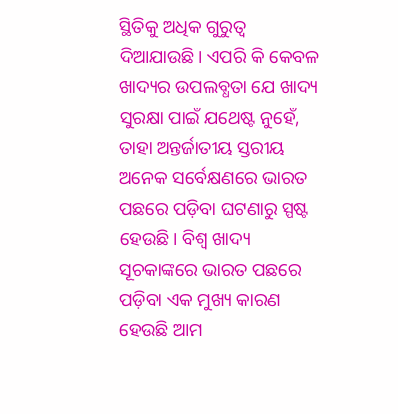ସ୍ଥିତିକୁ ଅଧିକ ଗୁରୁତ୍ୱ ଦିଆଯାଉଛି। ଏପରି କି କେବଳ ଖାଦ୍ୟର ଉପଲବ୍ଧତା ଯେ ଖାଦ୍ୟ ସୁରକ୍ଷା ପାଇଁ ଯଥେଷ୍ଟ ନୁହେଁ, ତାହା ଅନ୍ତର୍ଜାତୀୟ ସ୍ତରୀୟ ଅନେକ ସର୍ବେକ୍ଷଣରେ ଭାରତ ପଛରେ ପଡ଼ିବା ଘଟଣାରୁ ସ୍ପଷ୍ଟ ହେଉଛି। ବିଶ୍ୱ ଖାଦ୍ୟ ସୂଚକାଙ୍କରେ ଭାରତ ପଛରେ ପଡ଼ିବା ଏକ ମୁଖ୍ୟ କାରଣ ହେଉଛି ଆମ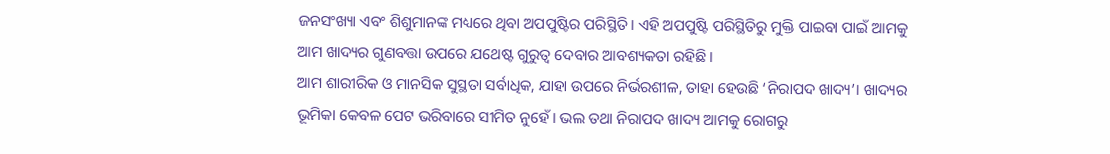ଜନସଂଖ୍ୟା ଏବଂ ଶିଶୁମାନଙ୍କ ମଧ୍ୟରେ ଥିବା ଅପପୁଷ୍ଟିର ପରିସ୍ଥିତି। ଏହି ଅପପୁଷ୍ଟି ପରିସ୍ଥିତିରୁ ମୁକ୍ତି ପାଇବା ପାଇଁ ଆମକୁ ଆମ ଖାଦ୍ୟର ଗୁଣବତ୍ତା ଉପରେ ଯଥେଷ୍ଟ ଗୁରୁତ୍ୱ ଦେବାର ଆବଶ୍ୟକତା ରହିଛି।
ଆମ ଶାରୀରିକ ଓ ମାନସିକ ସୁସ୍ଥତା ସର୍ବାଧିକ, ଯାହା ଉପରେ ନିର୍ଭରଶୀଳ, ତାହା ହେଉଛି ‘ନିରାପଦ ଖାଦ୍ୟ’। ଖାଦ୍ୟର ଭୂମିକା କେବଳ ପେଟ ଭରିବାରେ ସୀମିତ ନୁହେଁ। ଭଲ ତଥା ନିରାପଦ ଖାଦ୍ୟ ଆମକୁ ରୋଗରୁ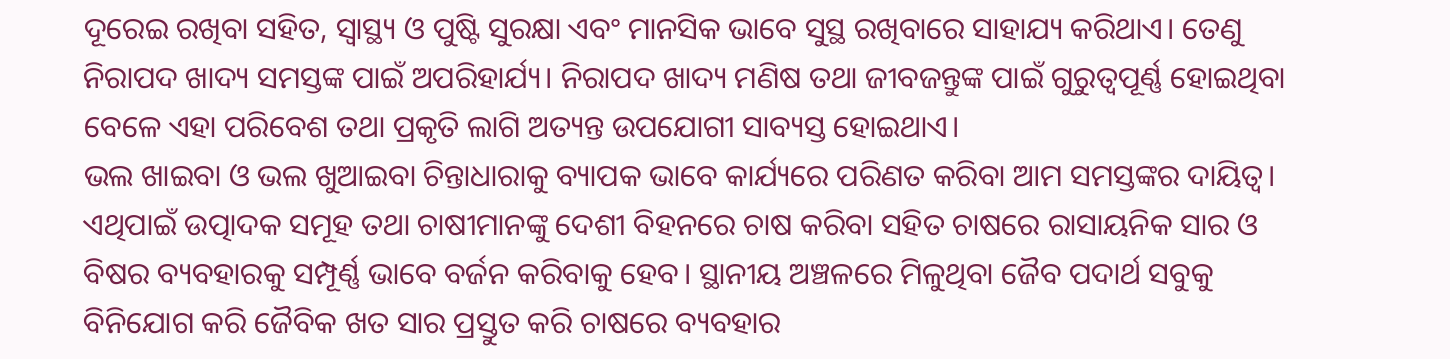ଦୂରେଇ ରଖିବା ସହିତ, ସ୍ବାସ୍ଥ୍ୟ ଓ ପୁଷ୍ଟି ସୁରକ୍ଷା ଏବଂ ମାନସିକ ଭାବେ ସୁସ୍ଥ ରଖିବାରେ ସାହାଯ୍ୟ କରିଥାଏ। ତେଣୁ ନିରାପଦ ଖାଦ୍ୟ ସମସ୍ତଙ୍କ ପାଇଁ ଅପରିହାର୍ଯ୍ୟ। ନିରାପଦ ଖାଦ୍ୟ ମଣିଷ ତଥା ଜୀବଜନ୍ତୁଙ୍କ ପାଇଁ ଗୁରୁତ୍ୱପୂର୍ଣ୍ଣ ହୋଇଥିବା ବେଳେ ଏହା ପରିବେଶ ତଥା ପ୍ରକୃତି ଲାଗି ଅତ୍ୟନ୍ତ ଉପଯୋଗୀ ସାବ୍ୟସ୍ତ ହୋଇଥାଏ।
ଭଲ ଖାଇବା ଓ ଭଲ ଖୁଆଇବା ଚିନ୍ତାଧାରାକୁ ବ୍ୟାପକ ଭାବେ କାର୍ଯ୍ୟରେ ପରିଣତ କରିବା ଆମ ସମସ୍ତଙ୍କର ଦାୟିତ୍ୱ। ଏଥିପାଇଁ ଉତ୍ପାଦକ ସମୂହ ତଥା ଚାଷୀମାନଙ୍କୁ ଦେଶୀ ବିହନରେ ଚାଷ କରିବା ସହିତ ଚାଷରେ ରାସାୟନିକ ସାର ଓ ବିଷର ବ୍ୟବହାରକୁ ସମ୍ପୂର୍ଣ୍ଣ ଭାବେ ବର୍ଜନ କରିବାକୁ ହେବ। ସ୍ଥାନୀୟ ଅଞ୍ଚଳରେ ମିଳୁଥିବା ଜୈବ ପଦାର୍ଥ ସବୁକୁ ବିନିଯୋଗ କରି ଜୈବିକ ଖତ ସାର ପ୍ରସ୍ତୁତ କରି ଚାଷରେ ବ୍ୟବହାର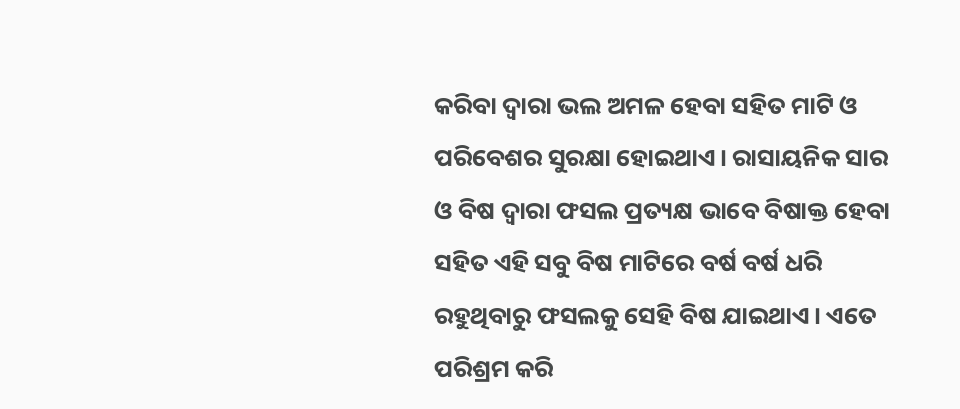କରିବା ଦ୍ୱାରା ଭଲ ଅମଳ ହେବା ସହିତ ମାଟି ଓ ପରିବେଶର ସୁରକ୍ଷା ହୋଇଥାଏ। ରାସାୟନିକ ସାର ଓ ବିଷ ଦ୍ୱାରା ଫସଲ ପ୍ରତ୍ୟକ୍ଷ ଭାବେ ବିଷାକ୍ତ ହେବା ସହିତ ଏହି ସବୁ ବିଷ ମାଟିରେ ବର୍ଷ ବର୍ଷ ଧରି ରହୁଥିବାରୁ ଫସଲକୁ ସେହି ବିଷ ଯାଇଥାଏ। ଏତେ ପରିଶ୍ରମ କରି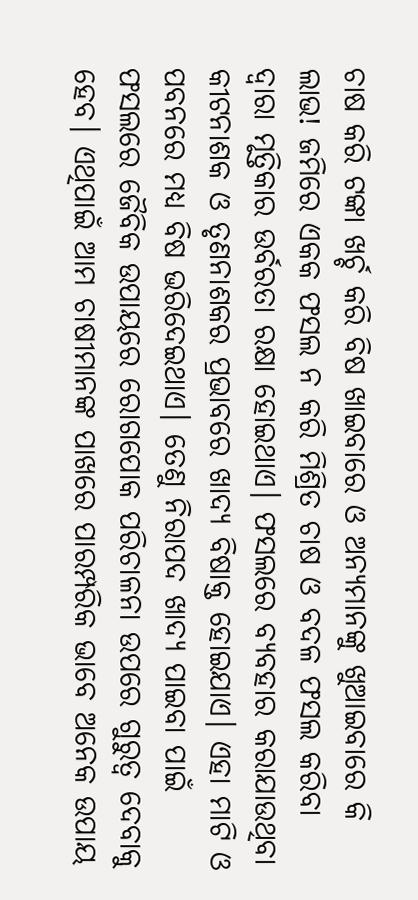ଚାଷ କରି ଟଙ୍କା ଖର୍ଚ୍ଚ କରି ବିଷ ଖାଇବାରେ ଓ ଅନ୍ୟମାନଙ୍କୁ ଖୁଆଇବାରେ କି ଲାଭ! ଜମିରେ ଏକକ ଫସଲ ନ କରି ମିଶ୍ରିତ ଚାଷ ଓ ବଦଳ ଫସଲ କରିବା ଦ୍ୱାରା ମୃତ୍ତିକାର ଉର୍ବରତା ରକ୍ଷା ହୋଇଥାଏ। ଫସଲରେ ବ୍ୟବହାର କରାଯାଉଥିବା କୀଟନାଶକ ଓ ତୃଣନାଶକର ପ୍ରଭାବରେ ଖାଦ୍ୟ ବିଷାକ୍ତ ହୋଇଯାଏ। ଏହା ମାଟି ଓ ପବନରେ ମଧ୍ୟ ବିଷ ଭରିଦେଇଥାଏ। ତେଣୁ ନିରାପଦ ଖାଦ୍ୟ ପାଇବା ପାଇଁ ଫସଲରେ ଜୈବିକ ଉପାୟରେ ରୋଗପୋକ ପରିଚାଳନା ଉପରେ ଗୁରୁତ୍ୱ ଦେବାକୁ ହେବ। ଏଥିପାଇଁ ଆମ ଚାଷୀମାନଙ୍କ ପାଖରେ ପାରମ୍ପରିକ ଭାବେ ଅନେକ ଉପାୟ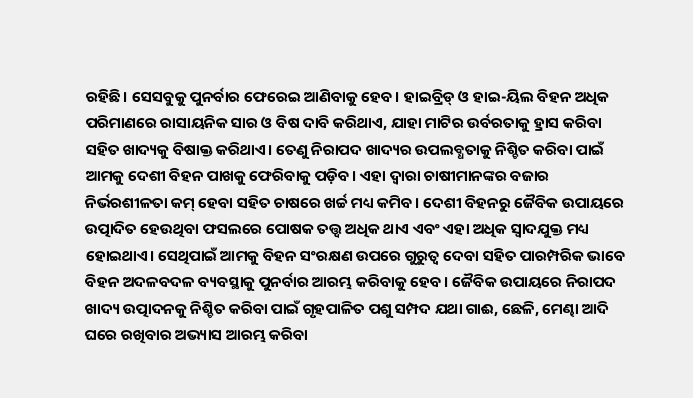ରହିଛି। ସେସବୁକୁ ପୁନର୍ବାର ଫେରେଇ ଆଣିବାକୁ ହେବ। ହାଇବ୍ରିଡ୍‌ ଓ ହାଇ-ୟିଲ ବିହନ ଅଧିକ ପରିମାଣରେ ରାସାୟନିକ ସାର ଓ ବିଷ ଦାବି କରିଥାଏ, ଯାହା ମାଟିର ଉର୍ବରତାକୁ ହ୍ରାସ କରିବା ସହିତ ଖାଦ୍ୟକୁ ବିଷାକ୍ତ କରିଥାଏ। ତେଣୁ ନିରାପଦ ଖାଦ୍ୟର ଉପଲବ୍ଧତାକୁ ନିଶ୍ଚିତ କରିବା ପାଇଁ ଆମକୁ ଦେଶୀ ବିହନ ପାଖକୁ ଫେରିବାକୁ ପଡ଼ିବ। ଏହା ଦ୍ୱାରା ଚାଷୀମାନଙ୍କର ବଜାର ନିର୍ଭରଶୀଳତା କମ୍‌ ହେବା ସହିତ ଚାଷରେ ଖର୍ଚ୍ଚ ମଧ୍ୟ କମିବ। ଦେଶୀ ବିହନରୁ ଜୈବିକ ଉପାୟରେ ଉତ୍ପାଦିତ ହେଉଥିବା ଫସଲରେ ପୋଷକ ତତ୍ତ୍ୱ ଅଧିକ ଥାଏ ଏବଂ ଏହା ଅଧିକ ସ୍ବାଦଯୁକ୍ତ ମଧ୍ୟ ହୋଇଥାଏ। ସେଥିପାଇଁ ଆମକୁ ବିହନ ସଂରକ୍ଷଣ ଉପରେ ଗୁରୁତ୍ୱ ଦେବା ସହିତ ପାରମ୍ପରିକ ଭାବେ ବିହନ ଅଦଳବଦଳ ବ୍ୟବସ୍ଥାକୁ ପୁନର୍ବାର ଆରମ୍ଭ କରିବାକୁ ହେବ। ଜୈବିକ ଉପାୟରେ ନିରାପଦ ଖାଦ୍ୟ ଉତ୍ପାଦନକୁ ନିଶ୍ଚିତ କରିବା ପାଇଁ ଗୃହପାଳିତ ପଶୁ ସମ୍ପଦ ଯଥା ଗାଈ, ଛେଳି, ମେଣ୍ଢା ଆଦି ଘରେ ରଖିବାର ଅଭ୍ୟାସ ଆରମ୍ଭ କରିବା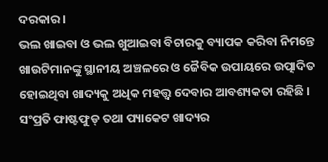ଦରକାର।
ଭଲ ଖାଇବା ଓ ଭଲ ଖୁଆଇବା ବିଚାରକୁ ବ୍ୟାପକ କରିବା ନିମନ୍ତେ ଖାଉଟିମାନଙ୍କୁ ସ୍ଥାନୀୟ ଅଞ୍ଚଳରେ ଓ ଜୈବିକ ଉପାୟରେ ଉତ୍ପାଦିତ ହୋଇଥିବା ଖାଦ୍ୟକୁ ଅଧିକ ମହତ୍ତ୍ୱ ଦେବାର ଆବଶ୍ୟକତା ରହିଛି । ସଂପ୍ରତି ଫାଷ୍ଟଫୁଡ୍‌ ତଥା ପ୍ୟାକେଟ ଖାଦ୍ୟର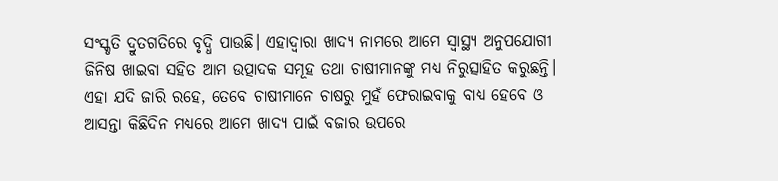ସଂସ୍କୃତି ଦ୍ରୁତଗତିରେ ବୃଦ୍ଧି ପାଉଛି। ଏହାଦ୍ୱାରା ଖାଦ୍ୟ ନାମରେ ଆମେ ସ୍ବାସ୍ଥ୍ୟ ଅନୁପଯୋଗୀ ଜିନିଷ ଖାଇବା ସହିତ ଆମ ଉତ୍ପାଦକ ସମୂହ ତଥା ଚାଷୀମାନଙ୍କୁ ମଧ୍ୟ ନିରୁତ୍ସାହିତ କରୁଛନ୍ତି। ଏହା ଯଦି ଜାରି ରହେ, ତେବେ ଚାଷୀମାନେ ଚାଷରୁ ମୁହଁ ଫେରାଇବାକୁ ବାଧ୍ୟ ହେବେ ଓ ଆସନ୍ତା କିଛିଦିନ ମଧ୍ୟରେ ଆମେ ଖାଦ୍ୟ ପାଇଁ ବଜାର ଉପରେ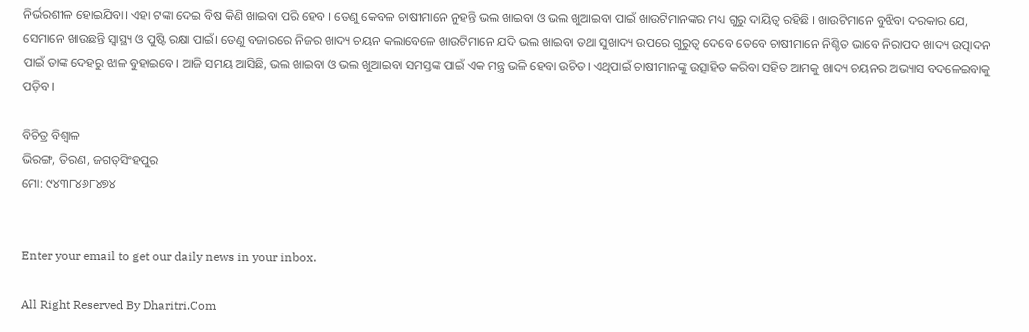ନିର୍ଭରଶୀଳ ହୋଇଯିବା। ଏହା ଟଙ୍କା ଦେଇ ବିଷ କିଣି ଖାଇବା ପରି ହେବ । ତେଣୁ କେବଳ ଚାଷୀମାନେ ନୁହନ୍ତି ଭଲ ଖାଇବା ଓ ଭଲ ଖୁଆଇବା ପାଇଁ ଖାଉଟିମାନଙ୍କର ମଧ୍ୟ ଗୁରୁ ଦାୟିତ୍ୱ ରହିଛି । ଖାଉଟିମାନେ ବୁଝିବା ଦରକାର ଯେ, ସେମାନେ ଖାଉଛନ୍ତି ସ୍ବାସ୍ଥ୍ୟ ଓ ପୁଷ୍ଟି ରକ୍ଷା ପାଇଁ। ତେଣୁ ବଜାରରେ ନିଜର ଖାଦ୍ୟ ଚୟନ କଲାବେଳେ ଖାଉଟିମାନେ ଯଦି ଭଲ ଖାଇବା ତଥା ସୁଖାଦ୍ୟ ଉପରେ ଗୁରୁତ୍ୱ ଦେବେ ତେବେ ଚାଷୀମାନେ ନିଶ୍ଚିତ ଭାବେ ନିରାପଦ ଖାଦ୍ୟ ଉତ୍ପାଦନ ପାଇଁ ତାଙ୍କ ଦେହରୁ ଝାଳ ବୁହାଇବେ। ଆଜି ସମୟ ଆସିଛି, ଭଲ ଖାଇବା ଓ ଭଲ ଖୁଆଇବା ସମସ୍ତଙ୍କ ପାଇଁ ଏକ ମନ୍ତ୍ର ଭଳି ହେବା ଉଚିତ। ଏଥିପାଇଁ ଚାଷୀମାନଙ୍କୁ ଉତ୍ସାହିତ କରିବା ସହିତ ଆମକୁ ଖାଦ୍ୟ ଚୟନର ଅଭ୍ୟାସ ବଦଳେଇବାକୁ ପଡ଼ିବ।

ବିଚିତ୍ର ବିଶ୍ୱାଳ
ଭିରଙ୍ଗ, ତିରଣ, ଜଗତ୍‌ସିଂହପୁର
ମୋ: ୯୪୩୮୪୬୮୪୭୪


Enter your email to get our daily news in your inbox.

All Right Reserved By Dharitri.Com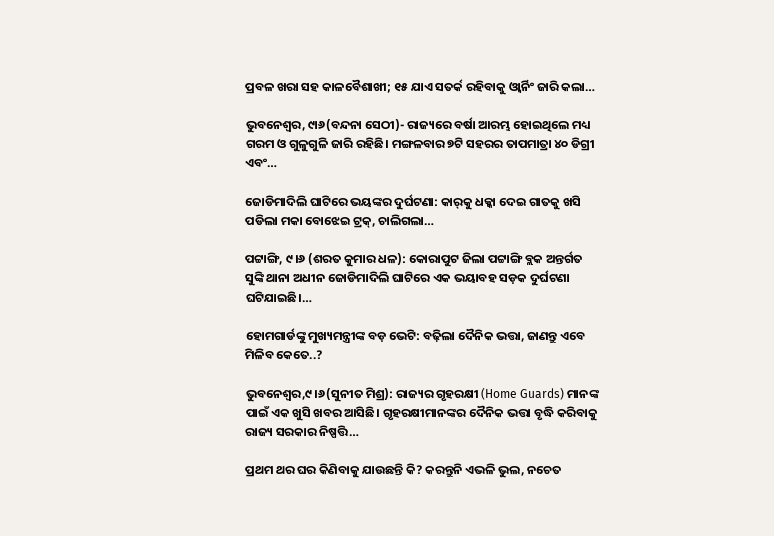ପ୍ରବଳ ଖରା ସହ କାଳବୈଶାଖୀ; ୧୫ ଯାଏ ସତର୍କ ରହିବାକୁ ଓ୍ବାର୍ନିଂ ଜାରି କଲା…

ଭୁବନେଶ୍ୱର, ୯ା୬(ବନ୍ଦନା ସେଠୀ)- ରାଜ୍ୟରେ ବର୍ଷା ଆରମ୍ଭ ହୋଇଥିଲେ ମଧ୍ୟ ଗରମ ଓ ଗୁଳୁଗୁଳି ଜାରି ରହିଛି। ମଙ୍ଗଳବାର ୭ଟି ସହରର ତାପମାତ୍ରା ୪୦ ଡିଗ୍ରୀ ଏବଂ…

ଜୋଡିମାଦିଲି ଘାଟିରେ ଭୟଙ୍କର ଦୁର୍ଘଟଣା: କାର୍‌କୁ ଧକ୍କା ଦେଇ ଗାତକୁ ଖସି ପଡିଲା ମକା ବୋଝେଇ ଟ୍ରକ୍, ଚାଲିଗଲା…

ପଟ୍ଟାଙ୍ଗି, ୯।୬ (ଶରତ କୁମାର ଧଳ): କୋରାପୁଟ ଜିଲା ପଟ୍ଟାଙ୍ଗି ବ୍ଲକ ଅନ୍ତର୍ଗତ ସୁଙ୍କି ଥାନା ଅଧୀନ ଜୋଡିମାଦିଲି ଘାଟିରେ ଏକ ଭୟାବହ ସଡ଼କ ଦୁର୍ଘଟଣା ଘଟିଯାଇଛି।…

ହୋମଗାର୍ଡଙ୍କୁ ମୁଖ୍ୟମନ୍ତ୍ରୀଙ୍କ ବଡ଼ ଭେଟି: ବଢ଼ିଲା ଦୈନିକ ଭତ୍ତା, ଜାଣନ୍ତୁ ଏବେ ମିଳିବ କେତେ..?

ଭୁବନେଶ୍ୱର,୯।୬(ସୁନୀତ ମିଶ୍ର): ରାଜ୍ୟର ଗୃହରକ୍ଷୀ (Home Guards) ମାନଙ୍କ ପାଇଁ ଏକ ଖୁସି ଖବର ଆସିଛି। ଗୃହରକ୍ଷୀମାନଙ୍କର ଦୈନିକ ଭତ୍ତା ବୃଦ୍ଧି କରିବାକୁ ରାଜ୍ୟ ସରକାର ନିଷ୍ପତ୍ତି…

ପ୍ରଥମ ଥର ଘର କିଣିବାକୁ ଯାଉଛନ୍ତି କି? କରନ୍ତୁନି ଏଭଳି ଭୁଲ, ନଚେତ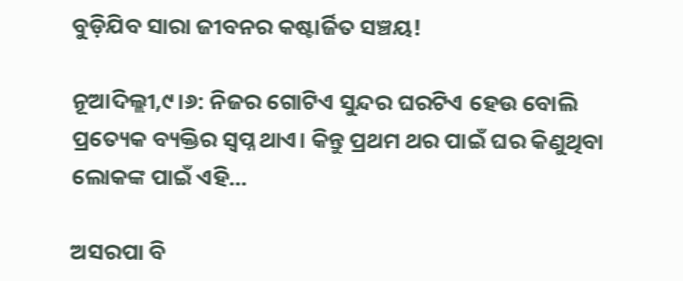ବୁଡ଼ିଯିବ ସାରା ଜୀବନର କଷ୍ଟାର୍ଜିତ ସଞ୍ଚୟ!

ନୂଆଦିଲ୍ଲୀ,୯।୬: ନିଜର ଗୋଟିଏ ସୁନ୍ଦର ଘରଟିଏ ହେଉ ବୋଲି ପ୍ରତ୍ୟେକ ବ୍ୟକ୍ତିର ସ୍ବପ୍ନ ଥାଏ। କିନ୍ତୁ ପ୍ରଥମ ଥର ପାଇଁ ଘର କିଣୁଥିବା ଲୋକଙ୍କ ପାଇଁ ଏହି…

ଅସରପା ବି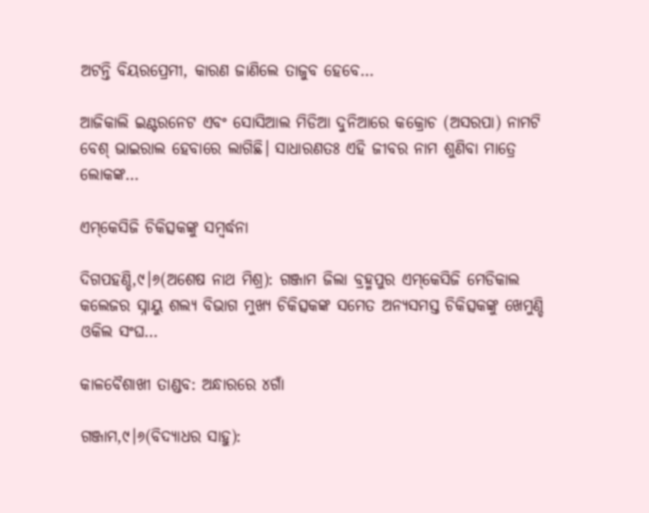ଅଟନ୍ତି ବିୟରପ୍ରେମୀ, କାରଣ ଜାଣିଲେ ତାଜୁବ ହେବେ…

ଆଜିକାଲି ଇଣ୍ଟରନେଟ ଏବଂ ସୋସିଆଲ ମିଡିଆ ଦୁନିଆରେ କକ୍ରୋଚ (ଅସରପା) ନାମଟି ବେଶ୍‌ ଭାଇରାଲ ହେବାରେ ଲାଗିଛି। ସାଧାରଣତଃ ଏହି ଜୀବର ନାମ ଶୁଣିବା ମାତ୍ରେ ଲୋକଙ୍କ…

ଏମ୍‌କେସିଜି ଚିକିତ୍ସକଙ୍କୁ ସମ୍ବର୍ଦ୍ଧନା

ଦିଗପହଣ୍ଡି,୯।୬(ଅଶେଷ ନାଥ ମିଶ୍ର): ଗଞ୍ଜାମ ଜିଲା ବ୍ରହ୍ମପୁର ଏମ୍‌କେସିଜି ମେଡିକାଲ କଲେଜର ସ୍ନାୟୁ ଶଲ୍ୟ ବିଭାଗ ମୁଖ୍ୟ ଚିକିତ୍ସକଙ୍କ ସମେତ ଅନ୍ୟସମସ୍ତ ଚିକିତ୍ସକଙ୍କୁ ଖେମୁଣ୍ଡି ଓକିଲ ସଂଘ…

କାଳବୈଶାଖୀ ତାଣ୍ଡବ: ଅନ୍ଧାରରେ ୪ଗାଁ

ଗଞ୍ଜାମ,୯।୬(ବିଦ୍ୟାଧର ସାହୁ):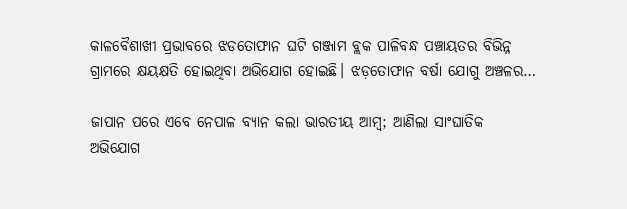କାଳବୈଶାଖୀ ପ୍ରଭାବରେ ଝଡତୋଫାନ ଘଟି ଗଞ୍ଜାମ ବ୍ଲକ ପାଳିବନ୍ଧ ପଞ୍ଚାୟତର ବିଭିନ୍ନ ଗ୍ରାମରେ କ୍ଷୟକ୍ଷତି ହୋଇଥିବା ଅଭିଯୋଗ ହୋଇଛି। ଝଡ଼ତୋଫାନ ବର୍ଷା ଯୋଗୁ ଅଞ୍ଚଳର…

ଜାପାନ ପରେ ଏବେ ନେପାଳ ବ୍ୟାନ କଲା ଭାରତୀୟ ଆମ୍ୱ; ଆଣିଲା ସାଂଘାତିକ ଅଭିଯୋଗ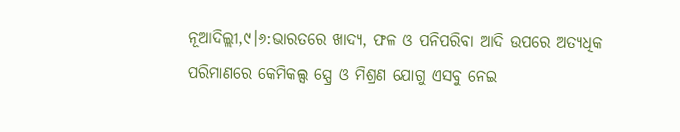ନୂଆଦିଲ୍ଲୀ,୯।୬:ଭାରତରେ ଖାଦ୍ୟ, ଫଳ ଓ ପନିପରିବା ଆଦି ଉପରେ ଅତ୍ୟଧିକ ପରିମାଣରେ କେମିକଲ୍ସ ସ୍ପ୍ରେ ଓ ମିଶ୍ରଣ ଯୋଗୁ ଏସବୁ ନେଇ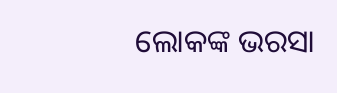ଲୋକଙ୍କ ଭରସା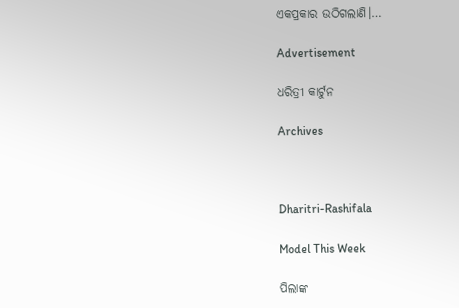ଏକପ୍ରକାର ଉଠିଗଲାଣି।…

Advertisement

ଧରିତ୍ରୀ କାର୍ଟୁନ

Archives



Dharitri-Rashifala

Model This Week

ପିଲାଙ୍କ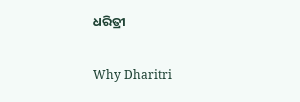ଧରିତ୍ରୀ

Why Dharitri